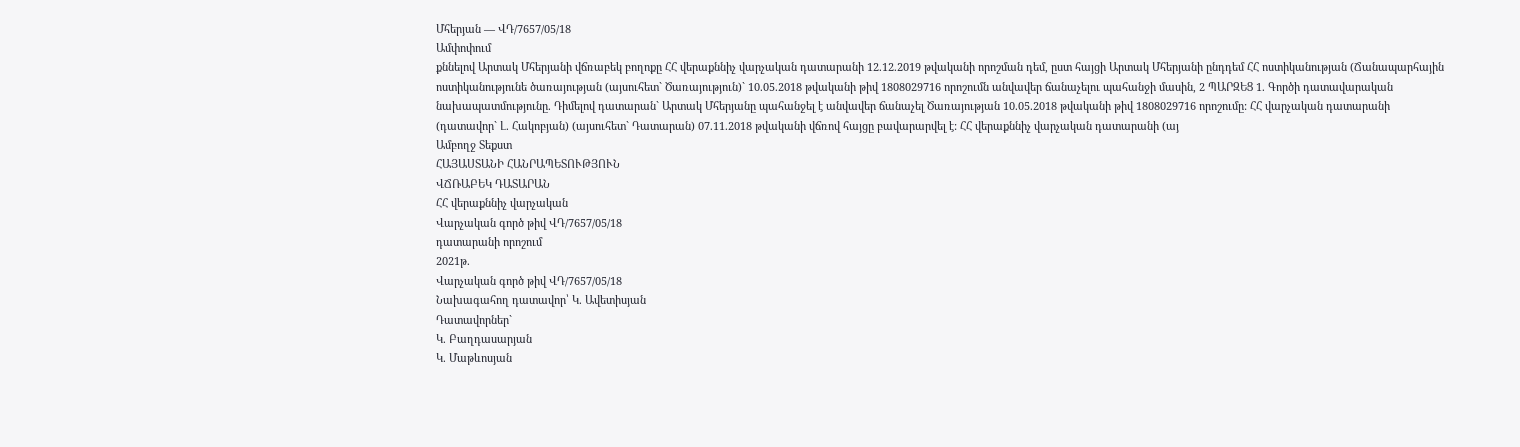Մհերյան — ՎԴ/7657/05/18
Ամփոփում
քննելով Արտակ Մհերյանի վճռաբեկ բողոքը ՀՀ վերաքննիչ վարչական դատարանի 12.12.2019 թվականի որոշման դեմ, ըստ հայցի Արտակ Մհերյանի ընդդեմ ՀՀ ոստիկանության (Ճանապարհային ոստիկանությունե ծառայության (այսուհետ` Ծառայություն)` 10.05.2018 թվականի թիվ 1808029716 որոշումն անվավեր ճանաչելու պահանջի մասին, 2 ՊԱՐԶԵՑ 1. Գործի դատավարական նախապատմությունը. Դիմելով դատարան` Արտակ Մհերյանը պահանջել է անվավեր ճանաչել Ծառայության 10.05.2018 թվականի թիվ 1808029716 որոշումը: ՀՀ վարչական դատարանի (դատավոր` Լ. Հակոբյան) (այսուհետ` Դատարան) 07.11.2018 թվականի վճռով հայցը բավարարվել է: ՀՀ վերաքննիչ վարչական դատարանի (այ
Ամբողջ Տեքստ
ՀԱՅԱՍՏԱՆԻ ՀԱՆՐԱՊԵՏՈՒԹՅՈՒՆ
ՎՃՌԱԲԵԿ ԴԱՏԱՐԱՆ
ՀՀ վերաքննիչ վարչական
Վարչական գործ թիվ ՎԴ/7657/05/18
դատարանի որոշում
2021թ.
Վարչական գործ թիվ ՎԴ/7657/05/18
Նախագահող դատավոր՝ Կ. Ավետիսյան
Դատավորներ`
Կ. Բաղդասարյան
Կ. Մաթևոսյան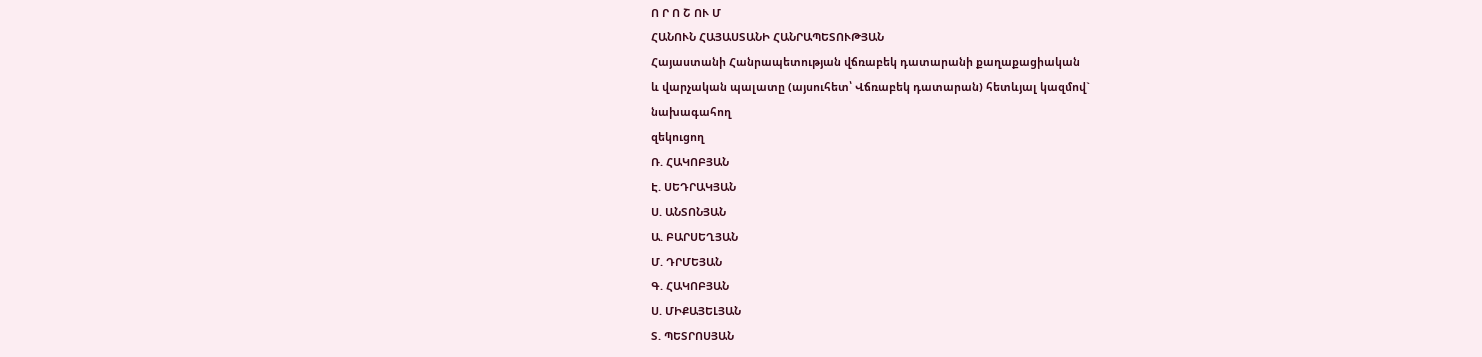Ո Ր Ո Շ ՈՒ Մ
ՀԱՆՈՒՆ ՀԱՅԱՍՏԱՆԻ ՀԱՆՐԱՊԵՏՈՒԹՅԱՆ
Հայաստանի Հանրապետության վճռաբեկ դատարանի քաղաքացիական
և վարչական պալատը (այսուհետ՝ Վճռաբեկ դատարան) հետևյալ կազմով`
նախագահող
զեկուցող
Ռ. ՀԱԿՈԲՅԱՆ
Է. ՍԵԴՐԱԿՅԱՆ
Ս. ԱՆՏՈՆՅԱՆ
Ա. ԲԱՐՍԵՂՅԱՆ
Մ. ԴՐՄԵՅԱՆ
Գ. ՀԱԿՈԲՅԱՆ
Ս. ՄԻՔԱՅԵԼՅԱՆ
Տ. ՊԵՏՐՈՍՅԱՆ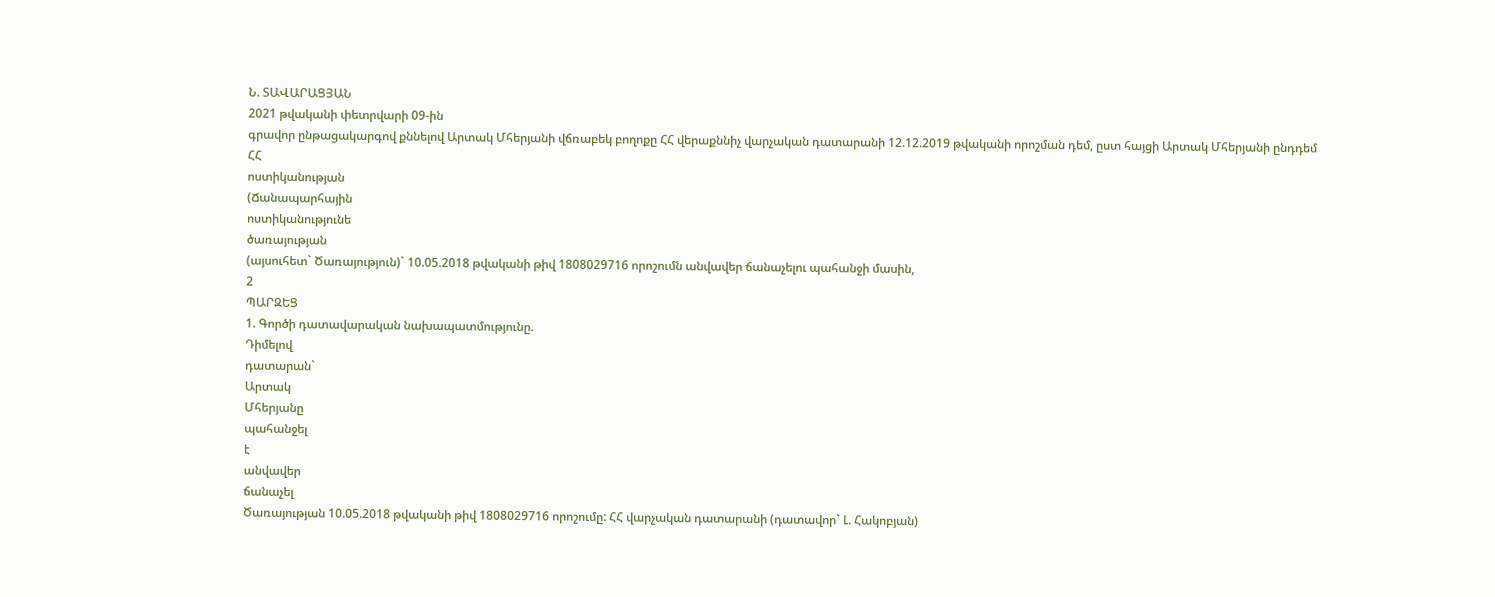Ն. ՏԱՎԱՐԱՑՅԱՆ
2021 թվականի փետրվարի 09-ին
գրավոր ընթացակարգով քննելով Արտակ Մհերյանի վճռաբեկ բողոքը ՀՀ վերաքննիչ վարչական դատարանի 12.12.2019 թվականի որոշման դեմ, ըստ հայցի Արտակ Մհերյանի ընդդեմ
ՀՀ
ոստիկանության
(Ճանապարհային
ոստիկանությունե
ծառայության
(այսուհետ` Ծառայություն)` 10.05.2018 թվականի թիվ 1808029716 որոշումն անվավեր ճանաչելու պահանջի մասին,
2
ՊԱՐԶԵՑ
1. Գործի դատավարական նախապատմությունը.
Դիմելով
դատարան`
Արտակ
Մհերյանը
պահանջել
է
անվավեր
ճանաչել
Ծառայության 10.05.2018 թվականի թիվ 1808029716 որոշումը: ՀՀ վարչական դատարանի (դատավոր` Լ. Հակոբյան)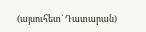(այսուհետ` Դատարան)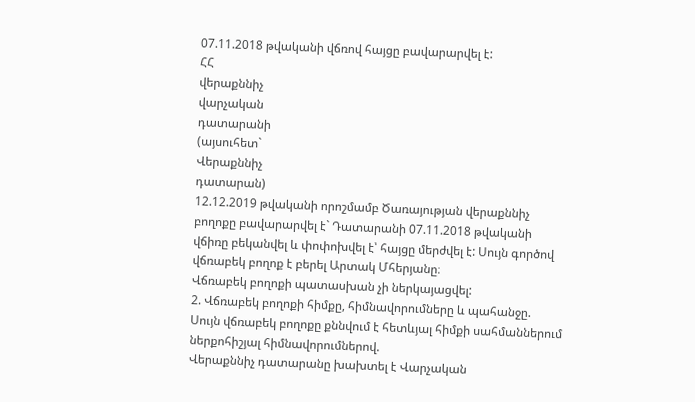07.11.2018 թվականի վճռով հայցը բավարարվել է:
ՀՀ
վերաքննիչ
վարչական
դատարանի
(այսուհետ`
Վերաքննիչ
դատարան)
12.12.2019 թվականի որոշմամբ Ծառայության վերաքննիչ բողոքը բավարարվել է` Դատարանի 07.11.2018 թվականի վճիռը բեկանվել և փոփոխվել է՝ հայցը մերժվել է: Սույն գործով վճռաբեկ բողոք է բերել Արտակ Մհերյանը։
Վճռաբեկ բողոքի պատասխան չի ներկայացվել:
2. Վճռաբեկ բողոքի հիմքը, հիմնավորումները և պահանջը.
Սույն վճռաբեկ բողոքը քննվում է հետևյալ հիմքի սահմաններում ներքոհիշյալ հիմնավորումներով.
Վերաքննիչ դատարանը խախտել է Վարչական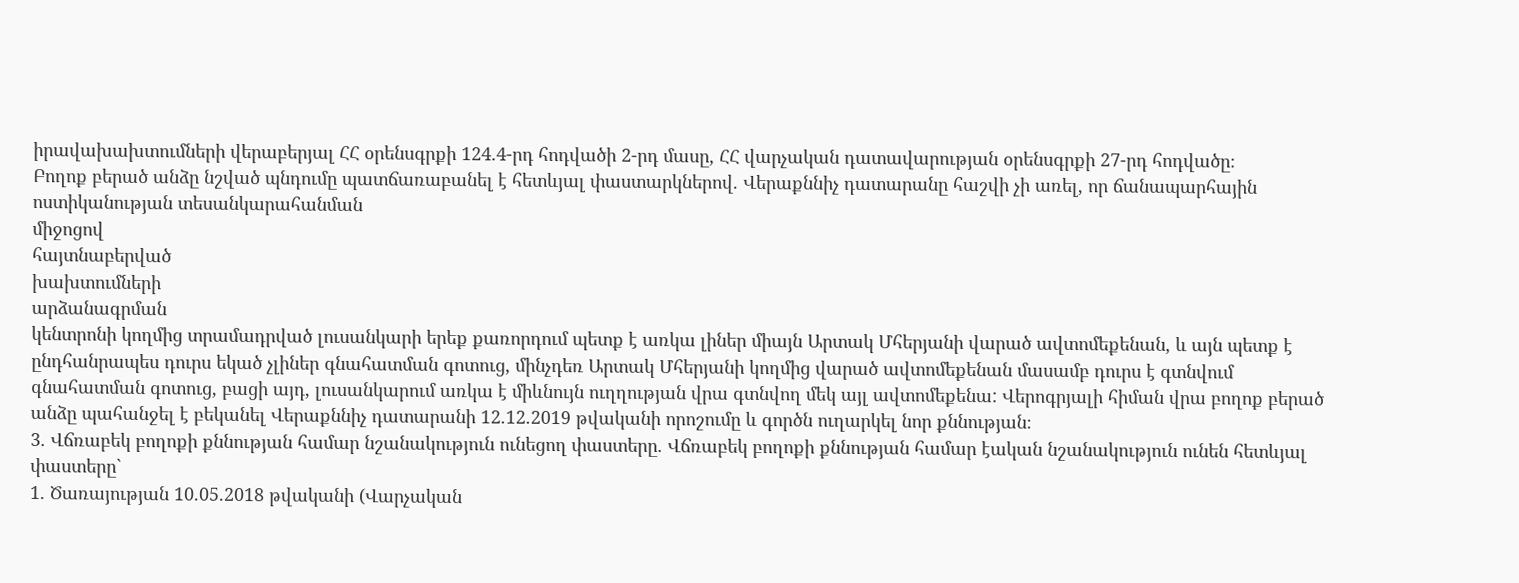իրավախախտումների վերաբերյալ ՀՀ օրենսգրքի 124.4-րդ հոդվածի 2-րդ մասը, ՀՀ վարչական դատավարության օրենսգրքի 27-րդ հոդվածը։
Բողոք բերած անձը նշված պնդումը պատճառաբանել է հետևյալ փաստարկներով. Վերաքննիչ դատարանը հաշվի չի առել, որ ճանապարհային ոստիկանության տեսանկարահանման
միջոցով
հայտնաբերված
խախտումների
արձանագրման
կենտրոնի կողմից տրամադրված լուսանկարի երեք քառորդում պետք է առկա լիներ միայն Արտակ Մհերյանի վարած ավտոմեքենան, և այն պետք է ընդհանրապես դուրս եկած չլիներ գնահատման գոտուց, մինչդեռ Արտակ Մհերյանի կողմից վարած ավտոմեքենան մասամբ դուրս է գտնվում գնահատման գոտուց, բացի այդ, լուսանկարում առկա է միևնույն ուղղության վրա գտնվող մեկ այլ ավտոմեքենա: Վերոգրյալի հիման վրա բողոք բերած անձը պահանջել է բեկանել Վերաքննիչ դատարանի 12.12.2019 թվականի որոշումը և գործն ուղարկել նոր քննության։
3. Վճռաբեկ բողոքի քննության համար նշանակություն ունեցող փաստերը. Վճռաբեկ բողոքի քննության համար էական նշանակություն ունեն հետևյալ փաստերը`
1. Ծառայության 10.05.2018 թվականի (Վարչական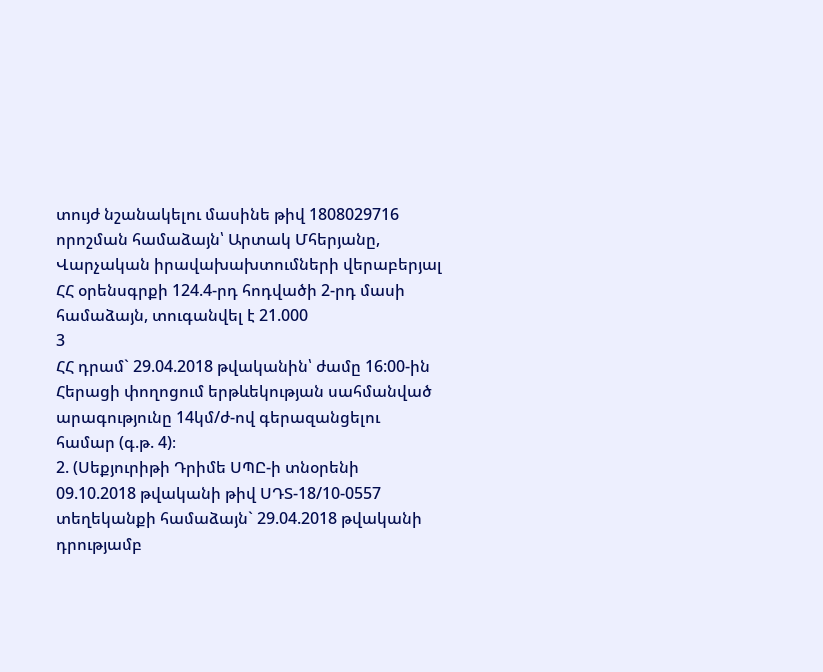տույժ նշանակելու մասինե թիվ 1808029716 որոշման համաձայն՝ Արտակ Մհերյանը, Վարչական իրավախախտումների վերաբերյալ ՀՀ օրենսգրքի 124.4-րդ հոդվածի 2-րդ մասի համաձայն, տուգանվել է 21.000
3
ՀՀ դրամ` 29.04.2018 թվականին՝ ժամը 16:00-ին Հերացի փողոցում երթևեկության սահմանված արագությունը 14կմ/ժ-ով գերազանցելու համար (գ.թ. 4)։
2. (Սեքյուրիթի Դրիմե ՍՊԸ-ի տնօրենի 09.10.2018 թվականի թիվ ՍԴՏ-18/10-0557 տեղեկանքի համաձայն` 29.04.2018 թվականի դրությամբ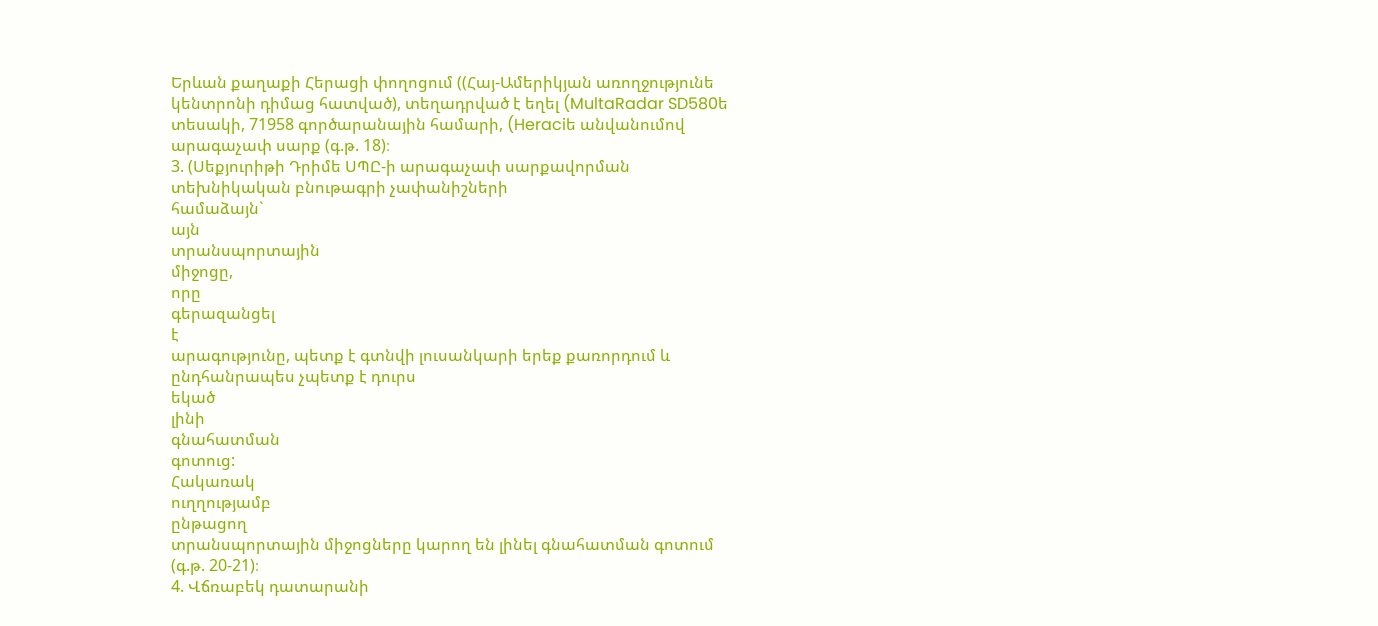Երևան քաղաքի Հերացի փողոցում ((Հայ-Ամերիկյան առողջությունե կենտրոնի դիմաց հատված), տեղադրված է եղել (MultaRadar SD580ե տեսակի, 71958 գործարանային համարի, (Heraciե անվանումով արագաչափ սարք (գ.թ. 18)։
3. (Սեքյուրիթի Դրիմե ՍՊԸ-ի արագաչափ սարքավորման տեխնիկական բնութագրի չափանիշների
համաձայն`
այն
տրանսպորտային
միջոցը,
որը
գերազանցել
է
արագությունը, պետք է գտնվի լուսանկարի երեք քառորդում և ընդհանրապես չպետք է դուրս
եկած
լինի
գնահատման
գոտուց:
Հակառակ
ուղղությամբ
ընթացող
տրանսպորտային միջոցները կարող են լինել գնահատման գոտում (գ.թ. 20-21)։
4. Վճռաբեկ դատարանի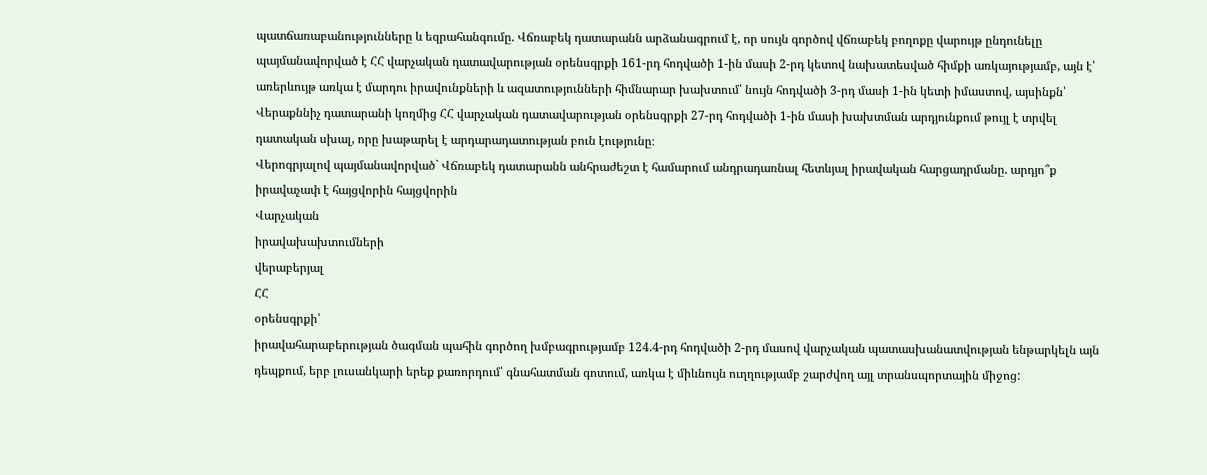պատճառաբանությունները և եզրահանգումը. Վճռաբեկ դատարանն արձանագրում է, որ սույն գործով վճռաբեկ բողոքը վարույթ ընդունելը պայմանավորված է ՀՀ վարչական դատավարության օրենսգրքի 161-րդ հոդվածի 1-ին մասի 2-րդ կետով նախատեսված հիմքի առկայությամբ, այն է՝ առերևույթ առկա է մարդու իրավունքների և ազատությունների հիմնարար խախտում՝ նույն հոդվածի 3-րդ մասի 1-ին կետի իմաստով, այսինքն՝ Վերաքննիչ դատարանի կողմից ՀՀ վարչական դատավարության օրենսգրքի 27-րդ հոդվածի 1-ին մասի խախտման արդյունքում թույլ է տրվել դատական սխալ, որը խաթարել է արդարադատության բուն էությունը։
Վերոգրյալով պայմանավորված` Վճռաբեկ դատարանն անհրաժեշտ է համարում անդրադառնալ հետևյալ իրավական հարցադրմանը. արդյո՞ք իրավաչափ է հայցվորին հայցվորին
Վարչական
իրավախախտումների
վերաբերյալ
ՀՀ
օրենսգրքի՝
իրավահարաբերության ծագման պահին գործող խմբագրությամբ 124.4-րդ հոդվածի 2-րդ մասով վարչական պատասխանատվության ենթարկելն այն դեպքում, երբ լուսանկարի երեք քառորդում՝ գնահատման գոտում, առկա է միևնույն ուղղությամբ շարժվող այլ տրանսպորտային միջոց: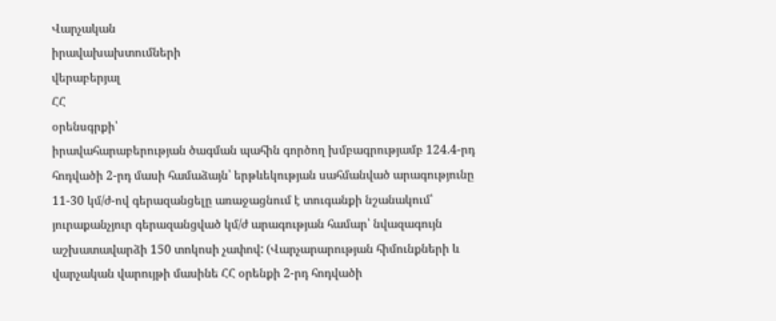Վարչական
իրավախախտումների
վերաբերյալ
ՀՀ
օրենսգրքի՝
իրավահարաբերության ծագման պահին գործող խմբագրությամբ 124.4-րդ հոդվածի 2-րդ մասի համաձայն՝ երթևեկության սահմանված արագությունը 11-30 կմ/ժ-ով գերազանցելը առաջացնում է տուգանքի նշանակում՝ յուրաքանչյուր գերազանցված կմ/ժ արագության համար՝ նվազագույն աշխատավարձի 150 տոկոսի չափով: (Վարչարարության հիմունքների և վարչական վարույթի մասինե ՀՀ օրենքի 2-րդ հոդվածի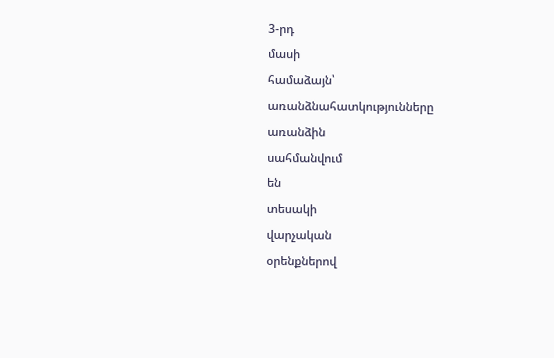3-րդ
մասի
համաձայն՝
առանձնահատկությունները
առանձին
սահմանվում
են
տեսակի
վարչական
օրենքներով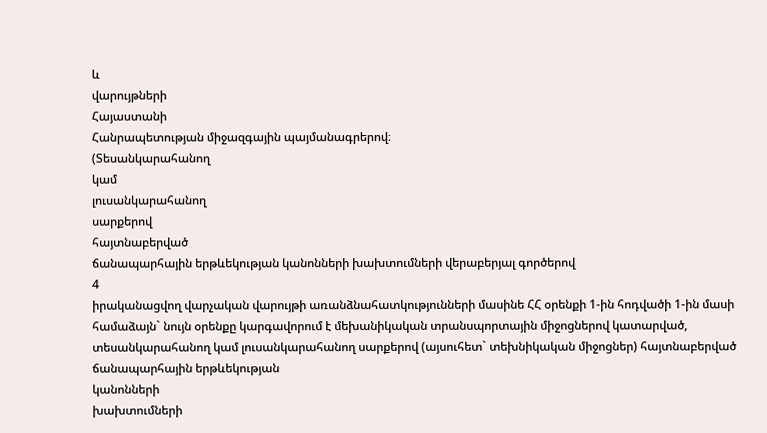և
վարույթների
Հայաստանի
Հանրապետության միջազգային պայմանագրերով։
(Տեսանկարահանող
կամ
լուսանկարահանող
սարքերով
հայտնաբերված
ճանապարհային երթևեկության կանոնների խախտումների վերաբերյալ գործերով
4
իրականացվող վարչական վարույթի առանձնահատկությունների մասինե ՀՀ օրենքի 1-ին հոդվածի 1-ին մասի համաձայն` նույն օրենքը կարգավորում է մեխանիկական տրանսպորտային միջոցներով կատարված, տեսանկարահանող կամ լուսանկարահանող սարքերով (այսուհետ` տեխնիկական միջոցներ) հայտնաբերված ճանապարհային երթևեկության
կանոնների
խախտումների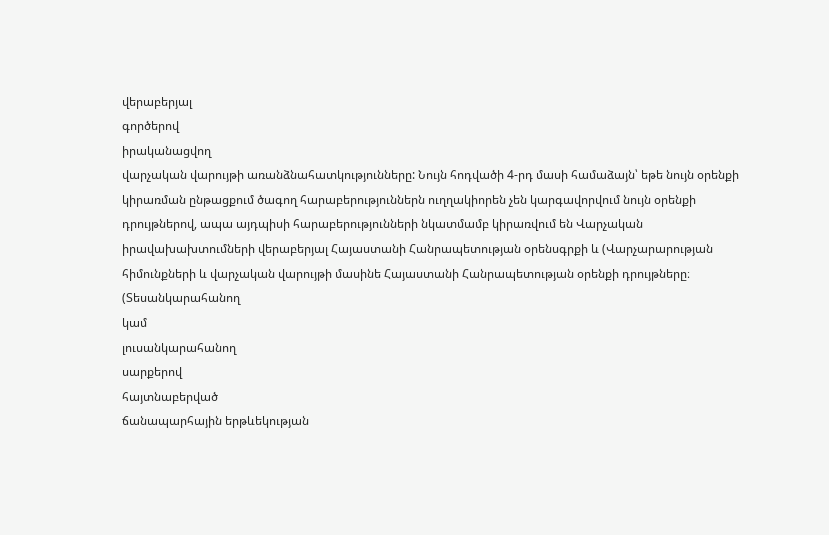վերաբերյալ
գործերով
իրականացվող
վարչական վարույթի առանձնահատկությունները: Նույն հոդվածի 4-րդ մասի համաձայն՝ եթե նույն օրենքի կիրառման ընթացքում ծագող հարաբերություններն ուղղակիորեն չեն կարգավորվում նույն օրենքի դրույթներով, ապա այդպիսի հարաբերությունների նկատմամբ կիրառվում են Վարչական իրավախախտումների վերաբերյալ Հայաստանի Հանրապետության օրենսգրքի և (Վարչարարության հիմունքների և վարչական վարույթի մասինե Հայաստանի Հանրապետության օրենքի դրույթները։
(Տեսանկարահանող
կամ
լուսանկարահանող
սարքերով
հայտնաբերված
ճանապարհային երթևեկության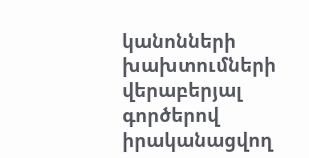կանոնների խախտումների վերաբերյալ գործերով իրականացվող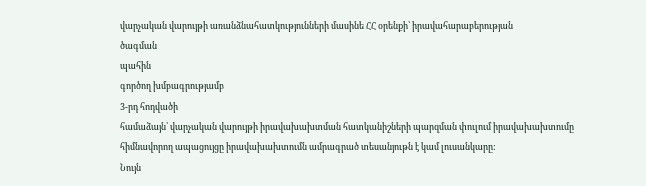վարչական վարույթի առանձնահատկությունների մասինե ՀՀ օրենքի՝ իրավահարաբերության
ծագման
պահին
գործող խմբագրությամբ
3-րդ հոդվածի
համաձայն՝ վարչական վարույթի իրավախախտման հատկանիշների պարզման փուլում իրավախախտումը հիմնավորող ապացույցը իրավախախտումն ամրագրած տեսանյութն է կամ լուսանկարը:
Նույն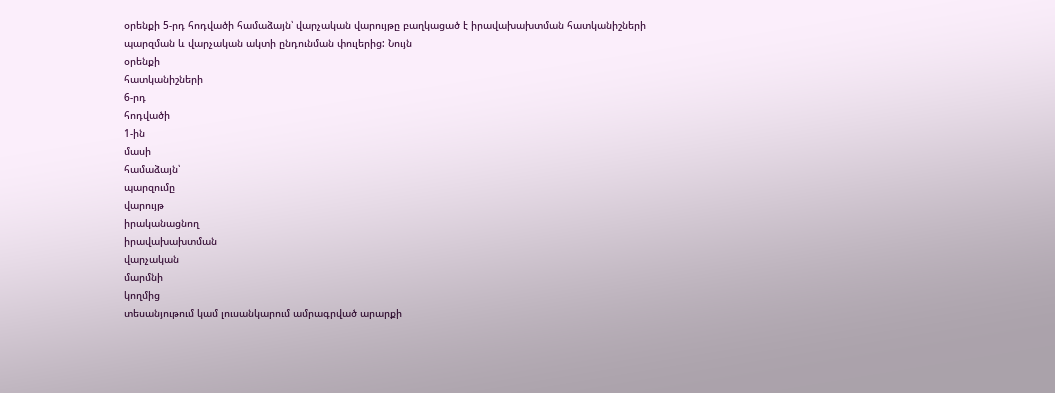օրենքի 5-րդ հոդվածի համաձայն՝ վարչական վարույթը բաղկացած է իրավախախտման հատկանիշների պարզման և վարչական ակտի ընդունման փուլերից: Նույն
օրենքի
հատկանիշների
6-րդ
հոդվածի
1-ին
մասի
համաձայն՝
պարզումը
վարույթ
իրականացնող
իրավախախտման
վարչական
մարմնի
կողմից
տեսանյութում կամ լուսանկարում ամրագրված արարքի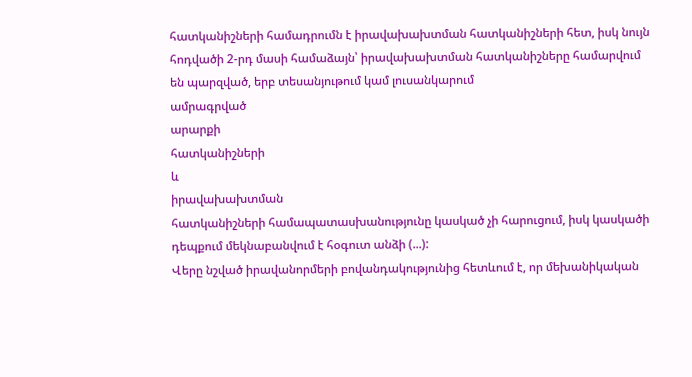հատկանիշների համադրումն է իրավախախտման հատկանիշների հետ, իսկ նույն հոդվածի 2-րդ մասի համաձայն՝ իրավախախտման հատկանիշները համարվում են պարզված, երբ տեսանյութում կամ լուսանկարում
ամրագրված
արարքի
հատկանիշների
և
իրավախախտման
հատկանիշների համապատասխանությունը կասկած չի հարուցում, իսկ կասկածի դեպքում մեկնաբանվում է հօգուտ անձի (...):
Վերը նշված իրավանորմերի բովանդակությունից հետևում է, որ մեխանիկական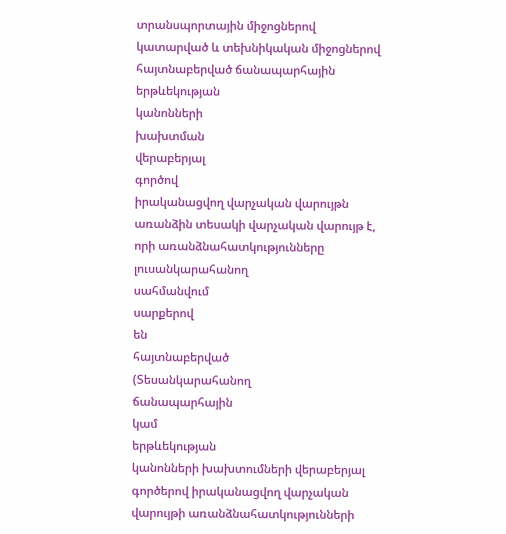տրանսպորտային միջոցներով կատարված և տեխնիկական միջոցներով հայտնաբերված ճանապարհային
երթևեկության
կանոնների
խախտման
վերաբերյալ
գործով
իրականացվող վարչական վարույթն առանձին տեսակի վարչական վարույթ է, որի առանձնահատկությունները
լուսանկարահանող
սահմանվում
սարքերով
են
հայտնաբերված
(Տեսանկարահանող
ճանապարհային
կամ
երթևեկության
կանոնների խախտումների վերաբերյալ գործերով իրականացվող վարչական վարույթի առանձնահատկությունների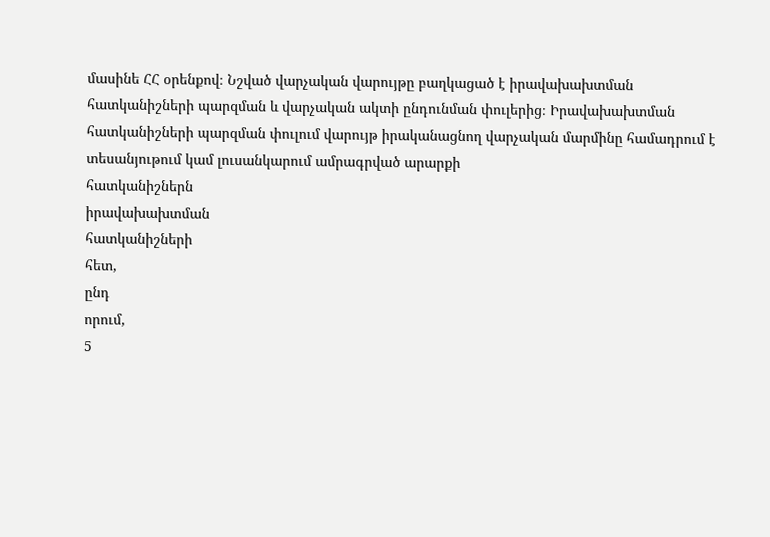մասինե ՀՀ օրենքով։ Նշված վարչական վարույթը բաղկացած է իրավախախտման հատկանիշների պարզման և վարչական ակտի ընդունման փուլերից։ Իրավախախտման հատկանիշների պարզման փուլում վարույթ իրականացնող վարչական մարմինը համադրում է տեսանյութում կամ լուսանկարում ամրագրված արարքի
հատկանիշներն
իրավախախտման
հատկանիշների
հետ,
ընդ
որում,
5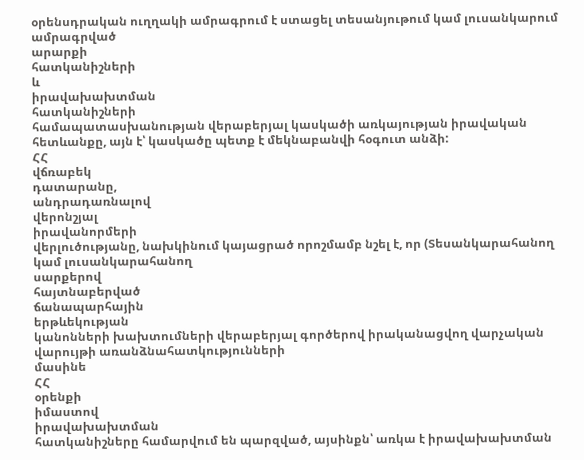օրենսդրական ուղղակի ամրագրում է ստացել տեսանյութում կամ լուսանկարում ամրագրված
արարքի
հատկանիշների
և
իրավախախտման
հատկանիշների
համապատասխանության վերաբերյալ կասկածի առկայության իրավական հետևանքը, այն է՝ կասկածը պետք է մեկնաբանվի հօգուտ անձի:
ՀՀ
վճռաբեկ
դատարանը,
անդրադառնալով
վերոնշյալ
իրավանորմերի
վերլուծությանը, նախկինում կայացրած որոշմամբ նշել է, որ (Տեսանկարահանող կամ լուսանկարահանող
սարքերով
հայտնաբերված
ճանապարհային
երթևեկության
կանոնների խախտումների վերաբերյալ գործերով իրականացվող վարչական վարույթի առանձնահատկությունների
մասինե
ՀՀ
օրենքի
իմաստով
իրավախախտման
հատկանիշները համարվում են պարզված, այսինքն՝ առկա է իրավախախտման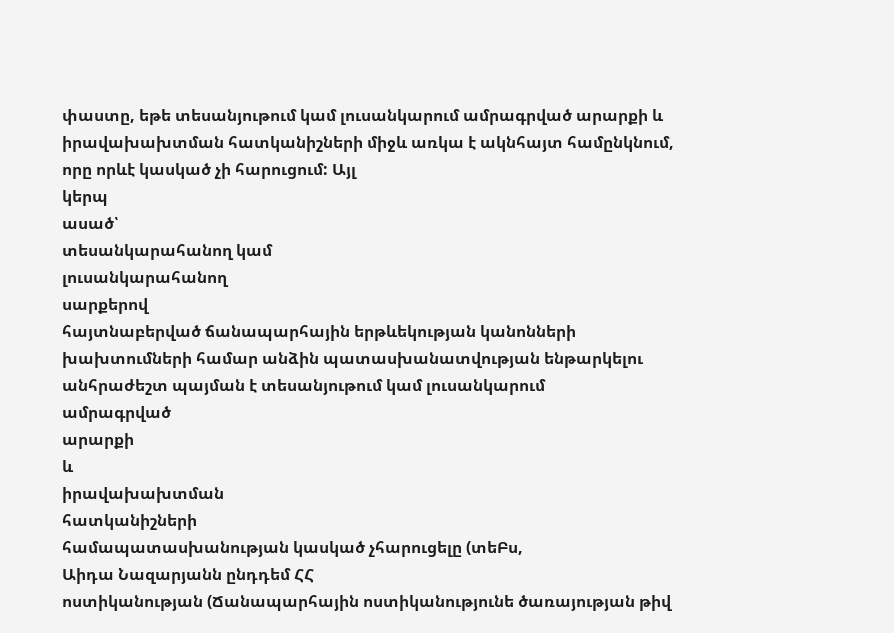փաստը, եթե տեսանյութում կամ լուսանկարում ամրագրված արարքի և իրավախախտման հատկանիշների միջև առկա է ակնհայտ համընկնում, որը որևէ կասկած չի հարուցում: Այլ
կերպ
ասած՝
տեսանկարահանող կամ
լուսանկարահանող
սարքերով
հայտնաբերված ճանապարհային երթևեկության կանոնների խախտումների համար անձին պատասխանատվության ենթարկելու անհրաժեշտ պայման է տեսանյութում կամ լուսանկարում
ամրագրված
արարքի
և
իրավախախտման
հատկանիշների
համապատասխանության կասկած չհարուցելը (տեԲս,
Աիդա Նազարյանն ընդդեմ ՀՀ
ոստիկանության (Ճանապարհային ոստիկանությունե ծառայության թիվ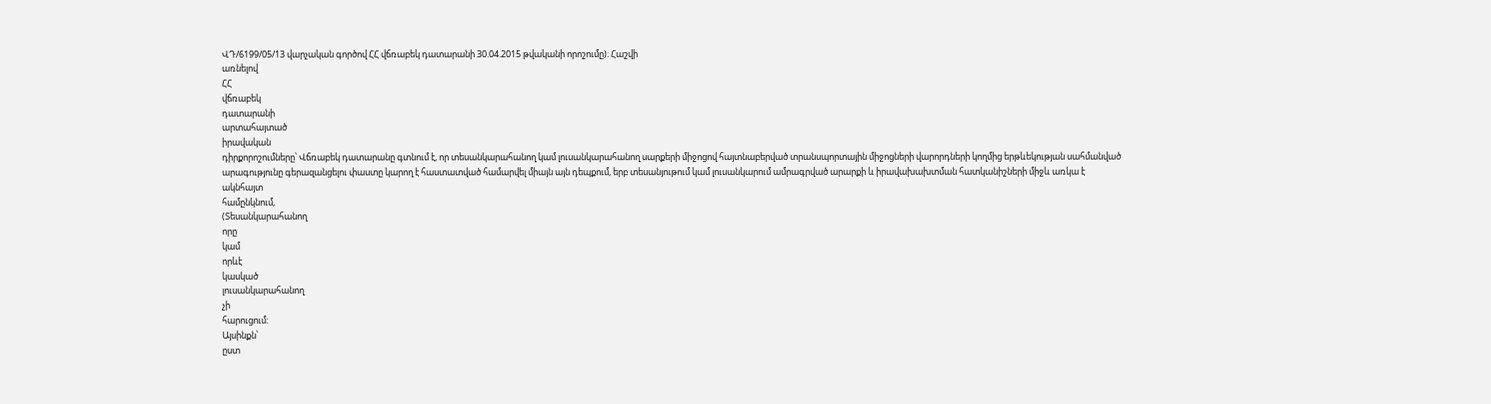ՎԴ/6199/05/13 վարչական գործով ՀՀ վճռաբեկ դատարանի 30.04.2015 թվականի որոշումը)։ Հաշվի
առնելով
ՀՀ
վճռաբեկ
դատարանի
արտահայտած
իրավական
դիրքորոշումները՝ Վճռաբեկ դատարանը գտնում է, որ տեսանկարահանող կամ լուսանկարահանող սարքերի միջոցով հայտնաբերված տրանսպորտային միջոցների վարորդների կողմից երթևեկության սահմանված արագությունը գերազանցելու փաստը կարող է հաստատված համարվել միայն այն դեպքում, երբ տեսանյութում կամ լուսանկարում ամրագրված արարքի և իրավախախտման հատկանիշների միջև առկա է ակնհայտ
համընկնում,
(Տեսանկարահանող
որը
կամ
որևէ
կասկած
լուսանկարահանող
չի
հարուցում:
Այսինքն՝
ըստ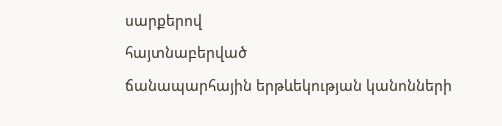սարքերով
հայտնաբերված
ճանապարհային երթևեկության կանոնների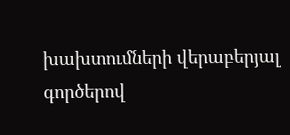խախտումների վերաբերյալ գործերով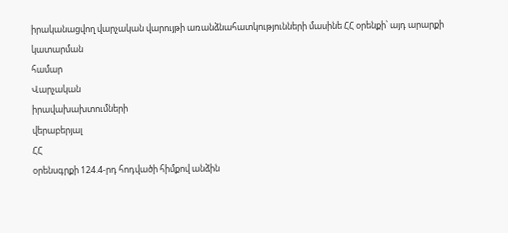իրականացվող վարչական վարույթի առանձնահատկությունների մասինե ՀՀ օրենքի՝ այդ արարքի
կատարման
համար
Վարչական
իրավախախտումների
վերաբերյալ
ՀՀ
օրենսգրքի 124.4-րդ հոդվածի հիմքով անձին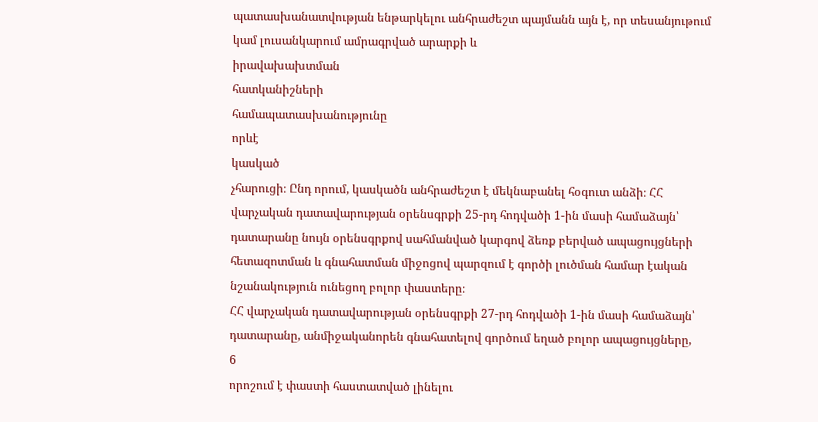պատասխանատվության ենթարկելու անհրաժեշտ պայմանն այն է, որ տեսանյութում կամ լուսանկարում ամրագրված արարքի և
իրավախախտման
հատկանիշների
համապատասխանությունը
որևէ
կասկած
չհարուցի։ Ընդ որում, կասկածն անհրաժեշտ է մեկնաբանել հօգուտ անձի։ ՀՀ վարչական դատավարության օրենսգրքի 25-րդ հոդվածի 1-ին մասի համաձայն՝ դատարանը նույն օրենսգրքով սահմանված կարգով ձեռք բերված ապացույցների հետազոտման և գնահատման միջոցով պարզում է գործի լուծման համար էական նշանակություն ունեցող բոլոր փաստերը։
ՀՀ վարչական դատավարության օրենսգրքի 27-րդ հոդվածի 1-ին մասի համաձայն՝ դատարանը, անմիջականորեն գնահատելով գործում եղած բոլոր ապացույցները,
6
որոշում է փաստի հաստատված լինելու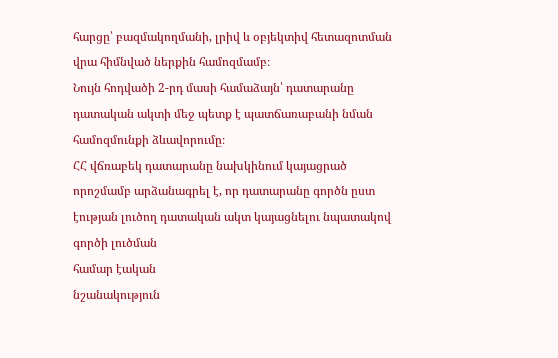հարցը՝ բազմակողմանի, լրիվ և օբյեկտիվ հետազոտման վրա հիմնված ներքին համոզմամբ։
Նույն հոդվածի 2-րդ մասի համաձայն՝ դատարանը դատական ակտի մեջ պետք է պատճառաբանի նման համոզմունքի ձևավորումը։
ՀՀ վճռաբեկ դատարանը նախկինում կայացրած որոշմամբ արձանագրել է, որ դատարանը գործն ըստ էության լուծող դատական ակտ կայացնելու նպատակով գործի լուծման
համար էական
նշանակություն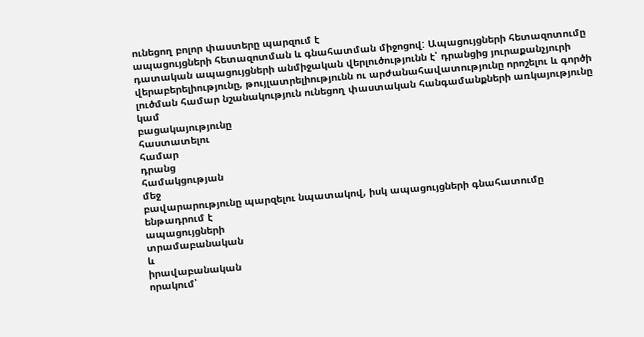ունեցող բոլոր փաստերը պարզում է
ապացույցների հետազոտման և գնահատման միջոցով: Ապացույցների հետազոտումը դատական ապացույցների անմիջական վերլուծությունն է՝ դրանցից յուրաքանչյուրի վերաբերելիությունը, թույլատրելիությունն ու արժանահավատությունը որոշելու և գործի լուծման համար նշանակություն ունեցող փաստական հանգամանքների առկայությունը կամ
բացակայությունը
հաստատելու
համար
դրանց
համակցության
մեջ
բավարարությունը պարզելու նպատակով, իսկ ապացույցների գնահատումը ենթադրում է
ապացույցների
տրամաբանական
և
իրավաբանական
որակում՝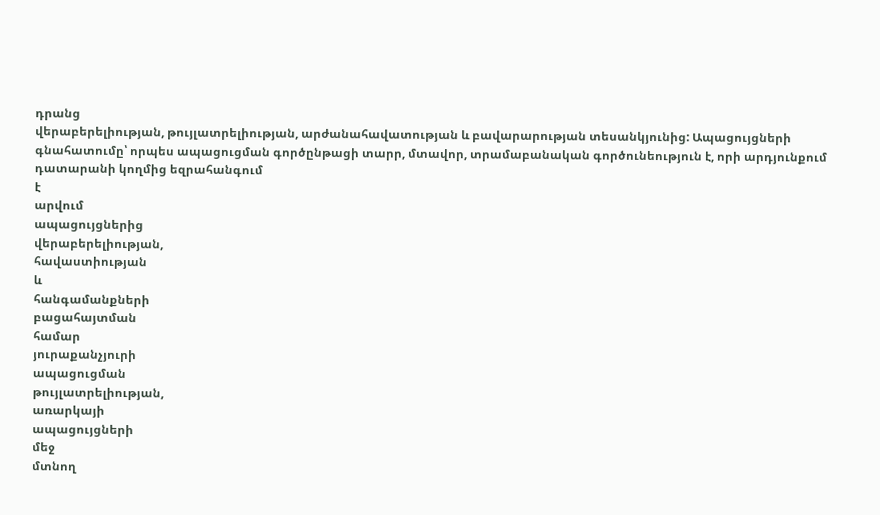դրանց
վերաբերելիության, թույլատրելիության, արժանահավատության և բավարարության տեսանկյունից: Ապացույցների գնահատումը՝ որպես ապացուցման գործընթացի տարր, մտավոր, տրամաբանական գործունեություն է, որի արդյունքում դատարանի կողմից եզրահանգում
է
արվում
ապացույցներից
վերաբերելիության,
հավաստիության
և
հանգամանքների
բացահայտման
համար
յուրաքանչյուրի
ապացուցման
թույլատրելիության,
առարկայի
ապացույցների
մեջ
մտնող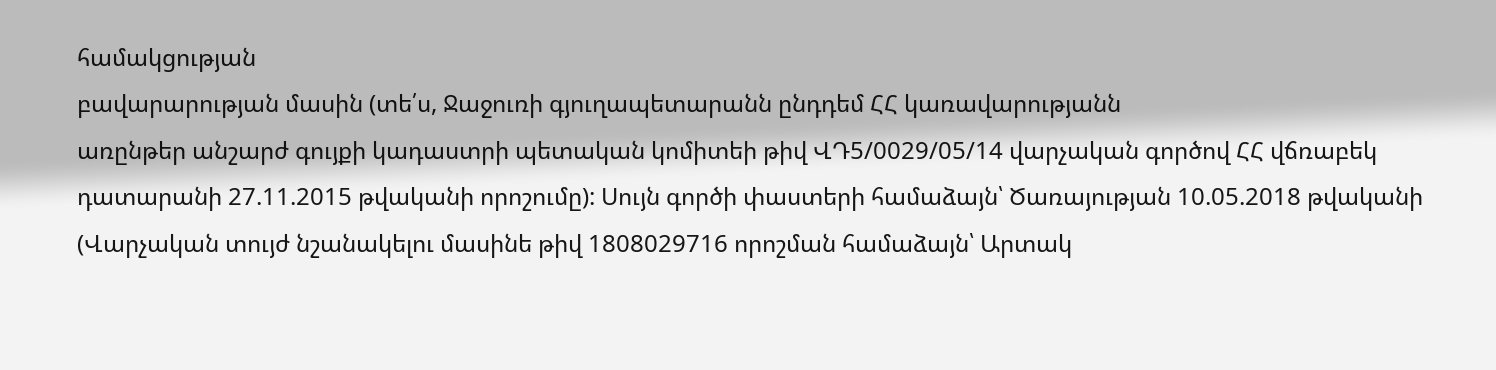համակցության
բավարարության մասին (տե՛ս, Ջաջուռի գյուղապետարանն ընդդեմ ՀՀ կառավարությանն
առընթեր անշարժ գույքի կադաստրի պետական կոմիտեի թիվ ՎԴ5/0029/05/14 վարչական գործով ՀՀ վճռաբեկ դատարանի 27.11.2015 թվականի որոշումը): Սույն գործի փաստերի համաձայն՝ Ծառայության 10.05.2018 թվականի (Վարչական տույժ նշանակելու մասինե թիվ 1808029716 որոշման համաձայն՝ Արտակ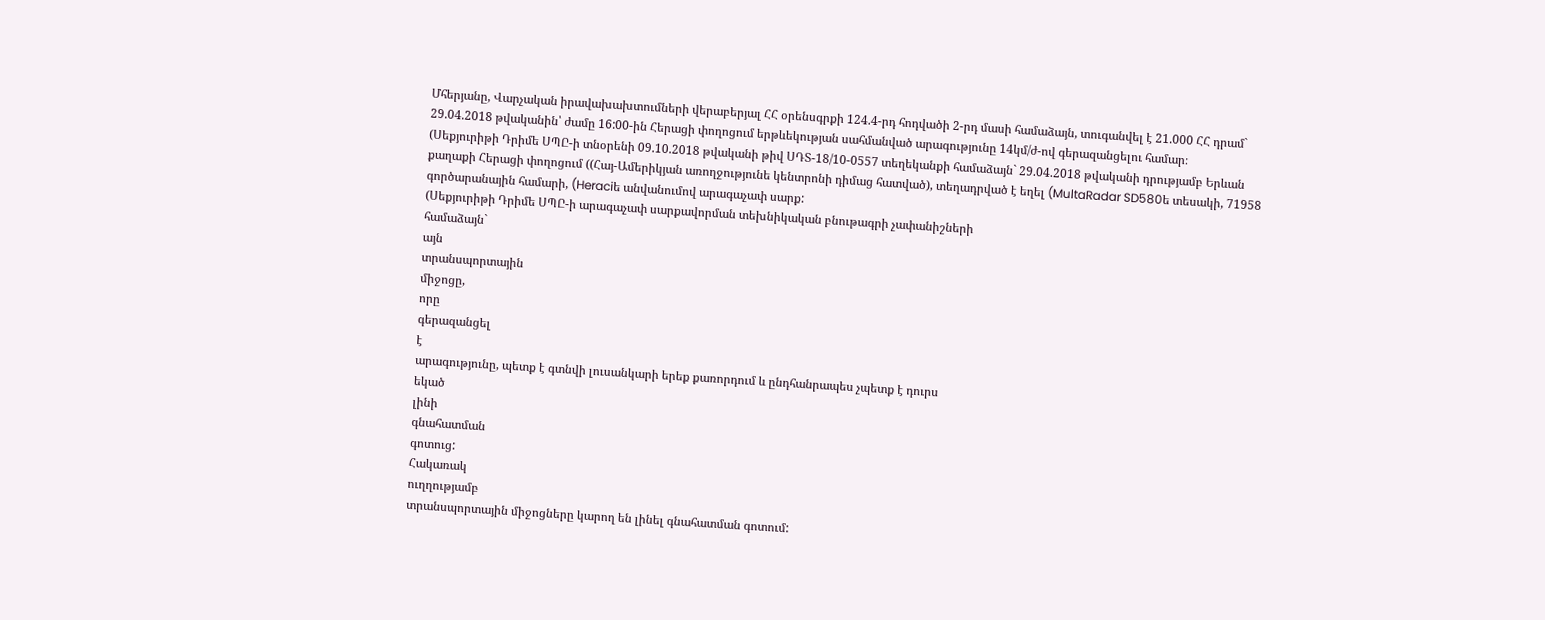Մհերյանը, Վարչական իրավախախտումների վերաբերյալ ՀՀ օրենսգրքի 124.4-րդ հոդվածի 2-րդ մասի համաձայն, տուգանվել է 21.000 ՀՀ դրամ` 29.04.2018 թվականին՝ ժամը 16:00-ին Հերացի փողոցում երթևեկության սահմանված արագությունը 14կմ/ժ-ով գերազանցելու համար։
(Սեքյուրիթի Դրիմե ՍՊԸ-ի տնօրենի 09.10.2018 թվականի թիվ ՍԴՏ-18/10-0557 տեղեկանքի համաձայն` 29.04.2018 թվականի դրությամբ Երևան քաղաքի Հերացի փողոցում ((Հայ-Ամերիկյան առողջությունե կենտրոնի դիմաց հատված), տեղադրված է եղել (MultaRadar SD580ե տեսակի, 71958 գործարանային համարի, (Heraciե անվանումով արագաչափ սարք:
(Սեքյուրիթի Դրիմե ՍՊԸ-ի արագաչափ սարքավորման տեխնիկական բնութագրի չափանիշների
համաձայն`
այն
տրանսպորտային
միջոցը,
որը
գերազանցել
է
արագությունը, պետք է գտնվի լուսանկարի երեք քառորդում և ընդհանրապես չպետք է դուրս
եկած
լինի
գնահատման
գոտուց:
Հակառակ
ուղղությամբ
տրանսպորտային միջոցները կարող են լինել գնահատման գոտում: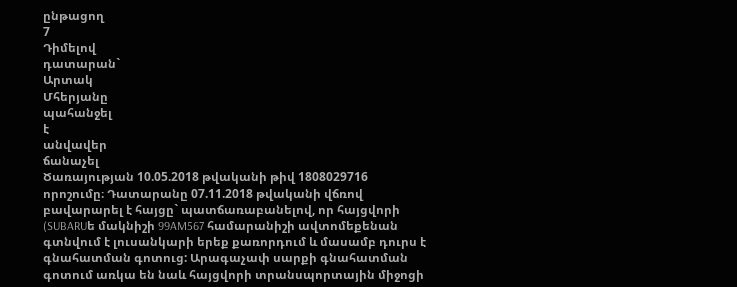ընթացող
7
Դիմելով
դատարան`
Արտակ
Մհերյանը
պահանջել
է
անվավեր
ճանաչել
Ծառայության 10.05.2018 թվականի թիվ 1808029716 որոշումը։ Դատարանը 07.11.2018 թվականի վճռով բավարարել է հայցը` պատճառաբանելով, որ հայցվորի (SUBARUե մակնիշի 99AM567 համարանիշի ավտոմեքենան գտնվում է լուսանկարի երեք քառորդում և մասամբ դուրս է գնահատման գոտուց: Արագաչափ սարքի գնահատման գոտում առկա են նաև հայցվորի տրանսպորտային միջոցի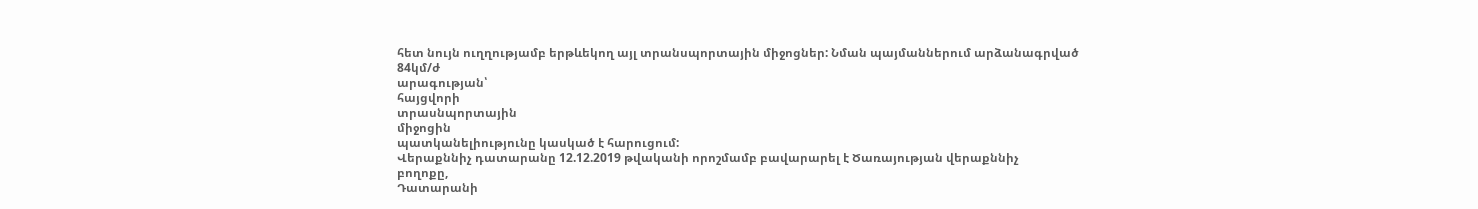հետ նույն ուղղությամբ երթևեկող այլ տրանսպորտային միջոցներ: Նման պայմաններում արձանագրված
84կմ/ժ
արագության՝
հայցվորի
տրասնպորտային
միջոցին
պատկանելիությունը կասկած է հարուցում:
Վերաքննիչ դատարանը 12.12.2019 թվականի որոշմամբ բավարարել է Ծառայության վերաքննիչ
բողոքը,
Դատարանի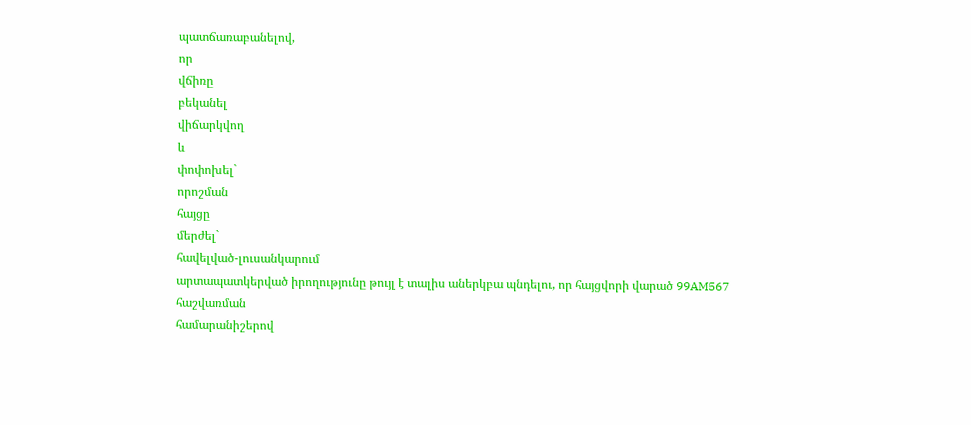պատճառաբանելով,
որ
վճիռը
բեկանել
վիճարկվող
և
փոփոխել`
որոշման
հայցը
մերժել`
հավելված-լուսանկարում
արտապատկերված իրողությունը թույլ է տալիս աներկբա պնդելու, որ հայցվորի վարած 99AM567
հաշվառման
համարանիշերով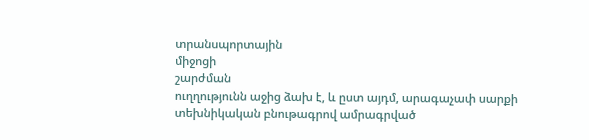տրանսպորտային
միջոցի
շարժման
ուղղությունն աջից ձախ է, և ըստ այդմ, արագաչափ սարքի տեխնիկական բնութագրով ամրագրված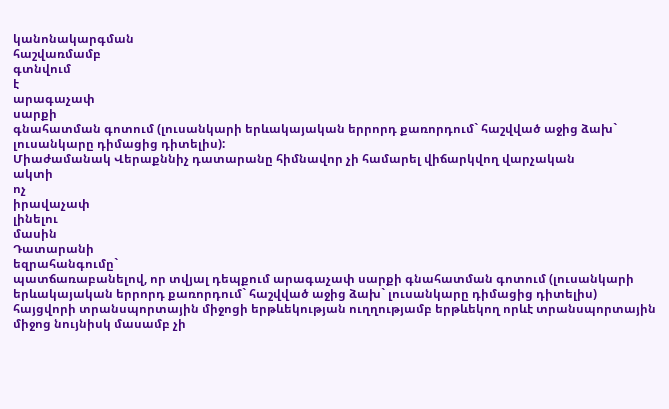կանոնակարգման
հաշվառմամբ
գտնվում
է
արագաչափ
սարքի
գնահատման գոտում (լուսանկարի երևակայական երրորդ քառորդում` հաշվված աջից ձախ` լուսանկարը դիմացից դիտելիս):
Միաժամանակ Վերաքննիչ դատարանը հիմնավոր չի համարել վիճարկվող վարչական
ակտի
ոչ
իրավաչափ
լինելու
մասին
Դատարանի
եզրահանգումը`
պատճառաբանելով, որ տվյալ դեպքում արագաչափ սարքի գնահատման գոտում (լուսանկարի երևակայական երրորդ քառորդում` հաշվված աջից ձախ` լուսանկարը դիմացից դիտելիս) հայցվորի տրանսպորտային միջոցի երթևեկության ուղղությամբ երթևեկող որևէ տրանսպորտային միջոց նույնիսկ մասամբ չի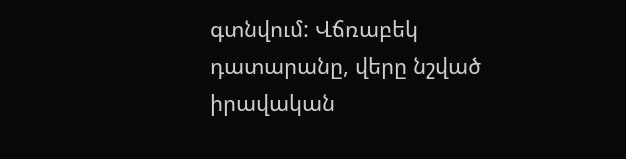գտնվում: Վճռաբեկ դատարանը, վերը նշված իրավական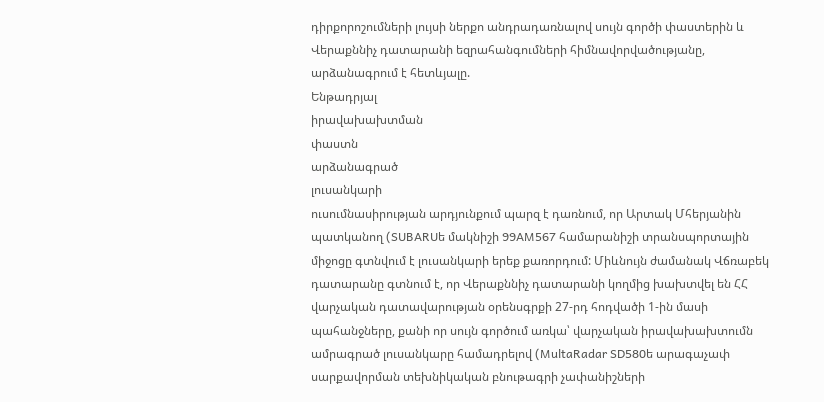դիրքորոշումների լույսի ներքո անդրադառնալով սույն գործի փաստերին և Վերաքննիչ դատարանի եզրահանգումների հիմնավորվածությանը, արձանագրում է հետևյալը.
Ենթադրյալ
իրավախախտման
փաստն
արձանագրած
լուսանկարի
ուսումնասիրության արդյունքում պարզ է դառնում, որ Արտակ Մհերյանին պատկանող (SUBARUե մակնիշի 99AM567 համարանիշի տրանսպորտային միջոցը գտնվում է լուսանկարի երեք քառորդում: Միևնույն ժամանակ Վճռաբեկ դատարանը գտնում է, որ Վերաքննիչ դատարանի կողմից խախտվել են ՀՀ վարչական դատավարության օրենսգրքի 27-րդ հոդվածի 1-ին մասի պահանջները, քանի որ սույն գործում առկա՝ վարչական իրավախախտումն ամրագրած լուսանկարը համադրելով (MultaRadar SD580ե արագաչափ սարքավորման տեխնիկական բնութագրի չափանիշների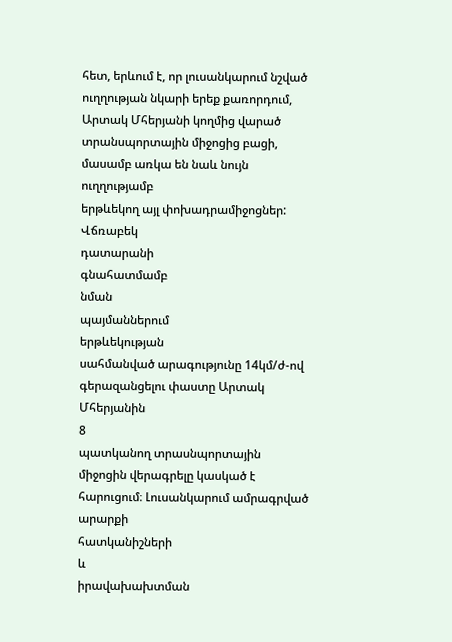հետ, երևում է, որ լուսանկարում նշված ուղղության նկարի երեք քառորդում, Արտակ Մհերյանի կողմից վարած
տրանսպորտային միջոցից բացի, մասամբ առկա են նաև նույն ուղղությամբ
երթևեկող այլ փոխադրամիջոցներ:
Վճռաբեկ
դատարանի
գնահատմամբ
նման
պայմաններում
երթևեկության
սահմանված արագությունը 14կմ/ժ-ով գերազանցելու փաստը Արտակ Մհերյանին
8
պատկանող տրասնպորտային միջոցին վերագրելը կասկած է հարուցում։ Լուսանկարում ամրագրված
արարքի
հատկանիշների
և
իրավախախտման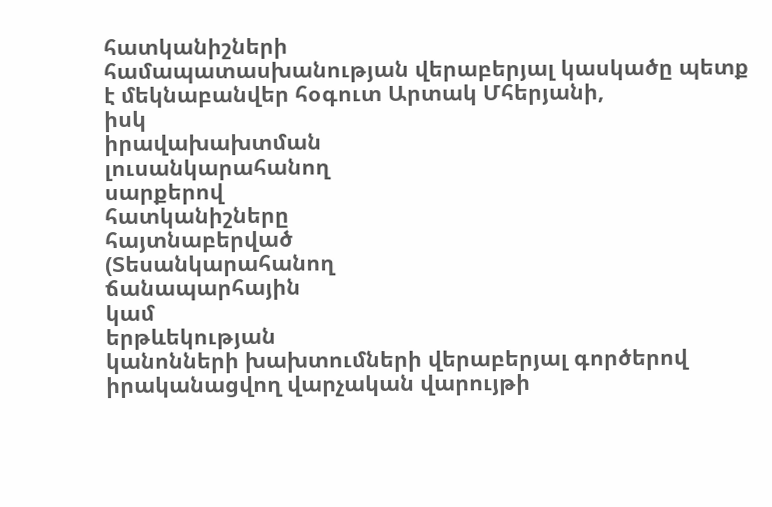հատկանիշների
համապատասխանության վերաբերյալ կասկածը պետք է մեկնաբանվեր հօգուտ Արտակ Մհերյանի,
իսկ
իրավախախտման
լուսանկարահանող
սարքերով
հատկանիշները
հայտնաբերված
(Տեսանկարահանող
ճանապարհային
կամ
երթևեկության
կանոնների խախտումների վերաբերյալ գործերով իրականացվող վարչական վարույթի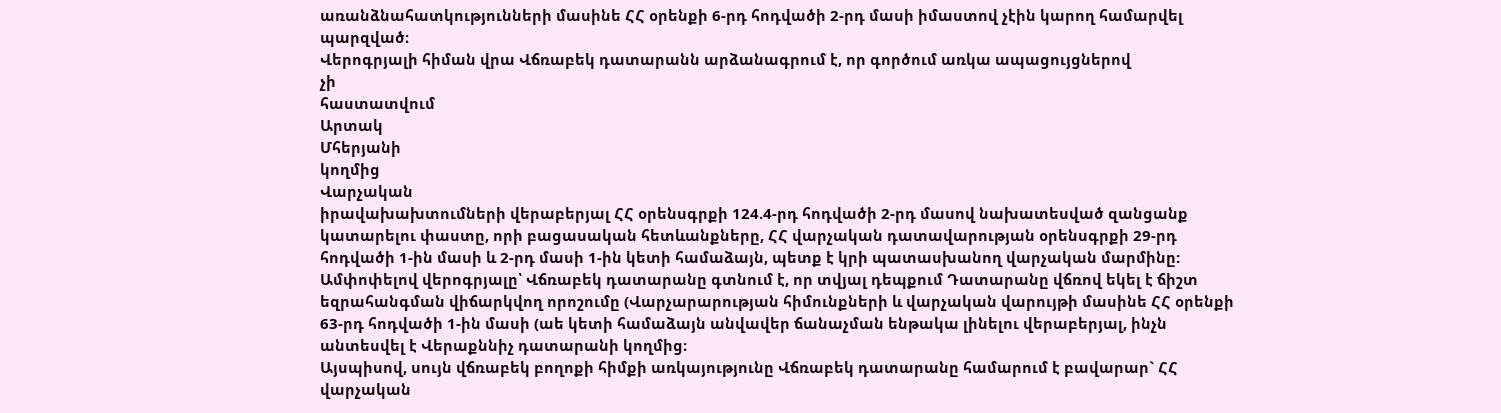առանձնահատկությունների մասինե ՀՀ օրենքի 6-րդ հոդվածի 2-րդ մասի իմաստով չէին կարող համարվել պարզված։
Վերոգրյալի հիման վրա Վճռաբեկ դատարանն արձանագրում է, որ գործում առկա ապացույցներով
չի
հաստատվում
Արտակ
Մհերյանի
կողմից
Վարչական
իրավախախտումների վերաբերյալ ՀՀ օրենսգրքի 124.4-րդ հոդվածի 2-րդ մասով նախատեսված զանցանք կատարելու փաստը, որի բացասական հետևանքները, ՀՀ վարչական դատավարության օրենսգրքի 29-րդ հոդվածի 1-ին մասի և 2-րդ մասի 1-ին կետի համաձայն, պետք է կրի պատասխանող վարչական մարմինը:
Ամփոփելով վերոգրյալը՝ Վճռաբեկ դատարանը գտնում է, որ տվյալ դեպքում Դատարանը վճռով եկել է ճիշտ եզրահանգման վիճարկվող որոշումը (Վարչարարության հիմունքների և վարչական վարույթի մասինե ՀՀ օրենքի 63-րդ հոդվածի 1-ին մասի (աե կետի համաձայն անվավեր ճանաչման ենթակա լինելու վերաբերյալ, ինչն անտեսվել է Վերաքննիչ դատարանի կողմից։
Այսպիսով, սույն վճռաբեկ բողոքի հիմքի առկայությունը Վճռաբեկ դատարանը համարում է բավարար` ՀՀ վարչական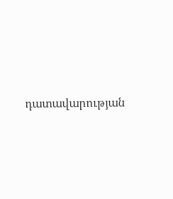դատավարության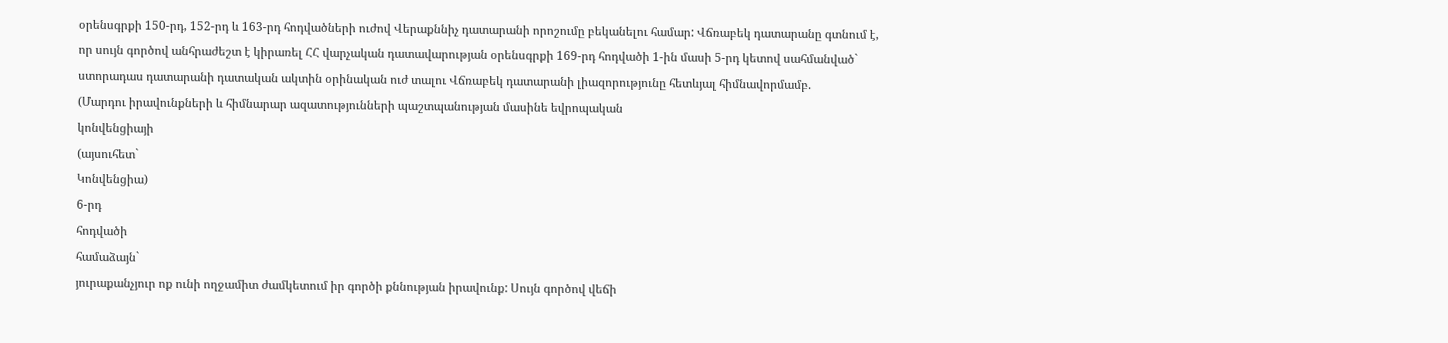օրենսգրքի 150-րդ, 152-րդ և 163-րդ հոդվածների ուժով Վերաքննիչ դատարանի որոշումը բեկանելու համար: Վճռաբեկ դատարանը գտնում է, որ սույն գործով անհրաժեշտ է կիրառել ՀՀ վարչական դատավարության օրենսգրքի 169-րդ հոդվածի 1-ին մասի 5-րդ կետով սահմանված` ստորադաս դատարանի դատական ակտին օրինական ուժ տալու Վճռաբեկ դատարանի լիազորությունը հետևյալ հիմնավորմամբ.
(Մարդու իրավունքների և հիմնարար ազատությունների պաշտպանության մասինե եվրոպական
կոնվենցիայի
(այսուհետ`
Կոնվենցիա)
6-րդ
հոդվածի
համաձայն`
յուրաքանչյուր ոք ունի ողջամիտ ժամկետում իր գործի քննության իրավունք: Սույն գործով վեճի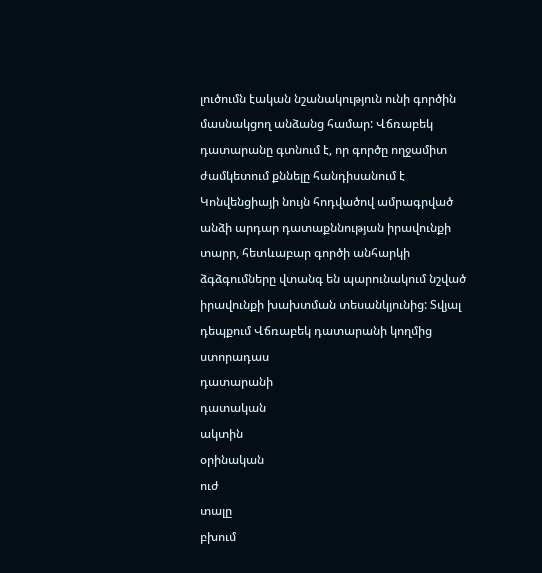լուծումն էական նշանակություն ունի գործին մասնակցող անձանց համար: Վճռաբեկ դատարանը գտնում է, որ գործը ողջամիտ ժամկետում քննելը հանդիսանում է Կոնվենցիայի նույն հոդվածով ամրագրված անձի արդար դատաքննության իրավունքի տարր, հետևաբար գործի անհարկի ձգձգումները վտանգ են պարունակում նշված իրավունքի խախտման տեսանկյունից: Տվյալ դեպքում Վճռաբեկ դատարանի կողմից ստորադաս
դատարանի
դատական
ակտին
օրինական
ուժ
տալը
բխում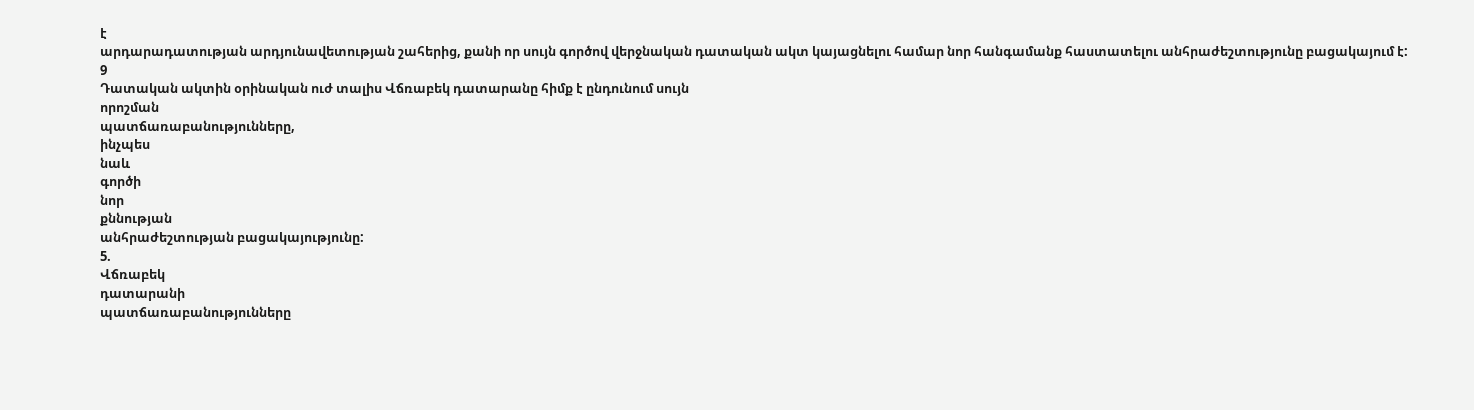է
արդարադատության արդյունավետության շահերից, քանի որ սույն գործով վերջնական դատական ակտ կայացնելու համար նոր հանգամանք հաստատելու անհրաժեշտությունը բացակայում է:
9
Դատական ակտին օրինական ուժ տալիս Վճռաբեկ դատարանը հիմք է ընդունում սույն
որոշման
պատճառաբանությունները,
ինչպես
նաև
գործի
նոր
քննության
անհրաժեշտության բացակայությունը:
5.
Վճռաբեկ
դատարանի
պատճառաբանությունները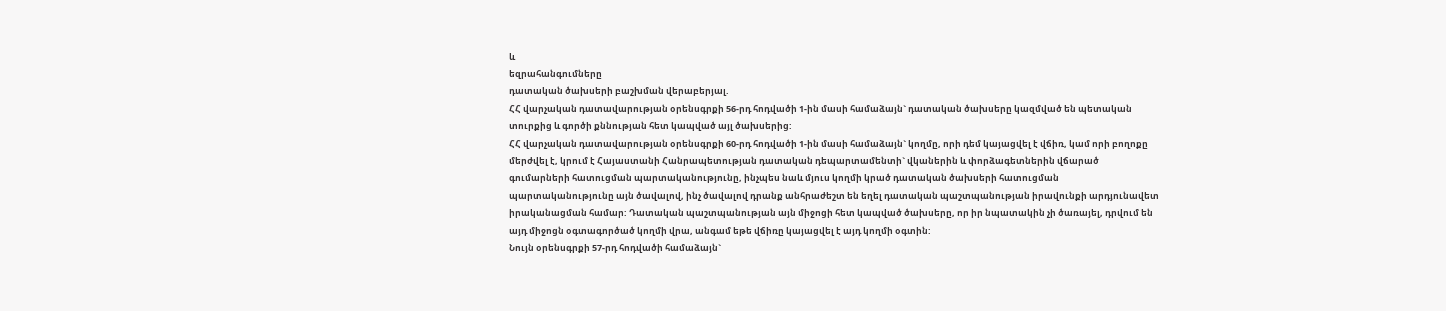և
եզրահանգումները
դատական ծախսերի բաշխման վերաբերյալ.
ՀՀ վարչական դատավարության օրենսգրքի 56-րդ հոդվածի 1-ին մասի համաձայն` դատական ծախսերը կազմված են պետական տուրքից և գործի քննության հետ կապված այլ ծախսերից:
ՀՀ վարչական դատավարության օրենսգրքի 60-րդ հոդվածի 1-ին մասի համաձայն` կողմը, որի դեմ կայացվել է վճիռ, կամ որի բողոքը մերժվել է, կրում է Հայաստանի Հանրապետության դատական դեպարտամենտի` վկաներին և փորձագետներին վճարած գումարների հատուցման պարտականությունը, ինչպես նաև մյուս կողմի կրած դատական ծախսերի հատուցման պարտականությունը այն ծավալով, ինչ ծավալով դրանք անհրաժեշտ են եղել դատական պաշտպանության իրավունքի արդյունավետ իրականացման համար: Դատական պաշտպանության այն միջոցի հետ կապված ծախսերը, որ իր նպատակին չի ծառայել, դրվում են այդ միջոցն օգտագործած կողմի վրա, անգամ եթե վճիռը կայացվել է այդ կողմի օգտին:
Նույն օրենսգրքի 57-րդ հոդվածի համաձայն`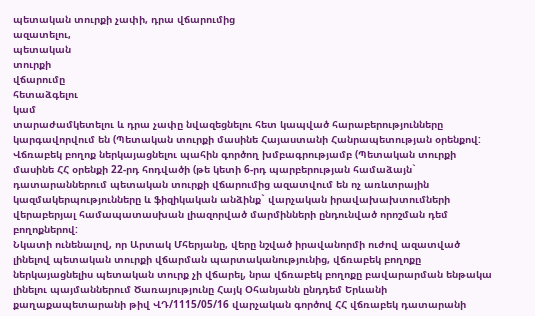պետական տուրքի չափի, դրա վճարումից
ազատելու,
պետական
տուրքի
վճարումը
հետաձգելու
կամ
տարաժամկետելու և դրա չափը նվազեցնելու հետ կապված հարաբերությունները կարգավորվում են (Պետական տուրքի մասինե Հայաստանի Հանրապետության օրենքով: Վճռաբեկ բողոք ներկայացնելու պահին գործող խմբագրությամբ (Պետական տուրքի մասինե ՀՀ օրենքի 22-րդ հոդվածի (թե կետի 6-րդ պարբերության համաձայն` դատարաններում պետական տուրքի վճարումից ազատվում են ոչ առևտրային կազմակերպությունները և ֆիզիկական անձինք` վարչական իրավախախտումների վերաբերյալ համապատասխան լիազորված մարմինների ընդունված որոշման դեմ բողոքներով:
Նկատի ունենալով, որ Արտակ Մհերյանը, վերը նշված իրավանորմի ուժով ազատված լինելով պետական տուրքի վճարման պարտականությունից, վճռաբեկ բողոքը ներկայացնելիս պետական տուրք չի վճարել, նրա վճռաբեկ բողոքը բավարարման ենթակա լինելու պայմաններում Ծառայությունը Հայկ Օհանյանն ընդդեմ Երևանի
քաղաքապետարանի թիվ ՎԴ/1115/05/16 վարչական գործով ՀՀ վճռաբեկ դատարանի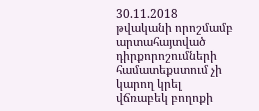30.11.2018 թվականի որոշմամբ արտահայտված դիրքորոշումների համատեքստում չի կարող կրել վճռաբեկ բողոքի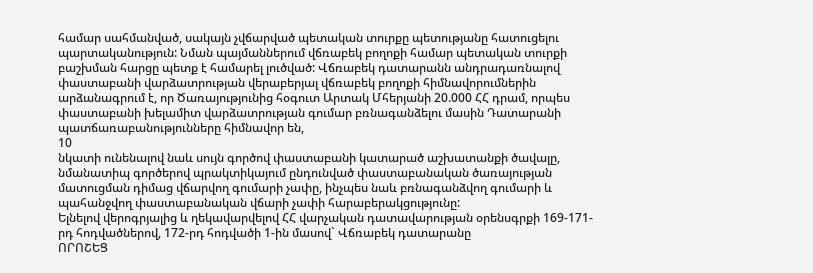համար սահմանված, սակայն չվճարված պետական տուրքը պետությանը հատուցելու պարտականություն: Նման պայմաններում վճռաբեկ բողոքի համար պետական տուրքի բաշխման հարցը պետք է համարել լուծված: Վճռաբեկ դատարանն անդրադառնալով փաստաբանի վարձատրության վերաբերյալ վճռաբեկ բողոքի հիմնավորումներին արձանագրում է, որ Ծառայությունից հօգուտ Արտակ Մհերյանի 20.000 ՀՀ դրամ, որպես փաստաբանի խելամիտ վարձատրության գումար բռնագանձելու մասին Դատարանի պատճառաբանությունները հիմնավոր են,
10
նկատի ունենալով նաև սույն գործով փաստաբանի կատարած աշխատանքի ծավալը, նմանատիպ գործերով պրակտիկայում ընդունված փաստաբանական ծառայության մատուցման դիմաց վճարվող գումարի չափը, ինչպես նաև բռնագանձվող գումարի և պահանջվող փաստաբանական վճարի չափի հարաբերակցությունը:
Ելնելով վերոգրյալից և ղեկավարվելով ՀՀ վարչական դատավարության օրենսգրքի 169-171-րդ հոդվածներով, 172-րդ հոդվածի 1-ին մասով` Վճռաբեկ դատարանը
ՈՐՈՇԵՑ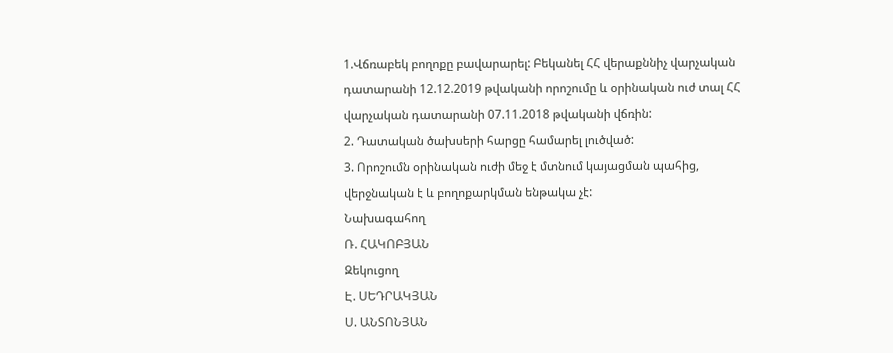1.Վճռաբեկ բողոքը բավարարել: Բեկանել ՀՀ վերաքննիչ վարչական դատարանի 12.12.2019 թվականի որոշումը և օրինական ուժ տալ ՀՀ վարչական դատարանի 07.11.2018 թվականի վճռին:
2. Դատական ծախսերի հարցը համարել լուծված:
3. Որոշումն օրինական ուժի մեջ է մտնում կայացման պահից, վերջնական է և բողոքարկման ենթակա չէ:
Նախագահող
Ռ. ՀԱԿՈԲՅԱՆ
Զեկուցող
Է. ՍԵԴՐԱԿՅԱՆ
Ս. ԱՆՏՈՆՅԱՆ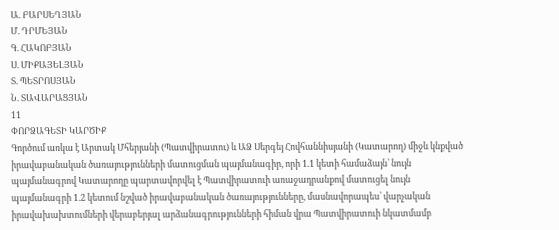Ա. ԲԱՐՍԵՂՅԱՆ
Մ. ԴՐՄԵՅԱՆ
Գ. ՀԱԿՈԲՅԱՆ
Ս. ՄԻՔԱՅԵԼՅԱՆ
Տ. ՊԵՏՐՈՍՅԱՆ
Ն. ՏԱՎԱՐԱՑՅԱՆ
11
ՓՈՐՁԱԳԵՏԻ ԿԱՐԾԻՔ
Գործում առկա է Արտակ Մհերյանի (Պատվիրատու) և ԱՁ Սերգեյ Հովհաննիսյանի (Կատարող) միջև կնքված իրավաբանական ծառայությունների մատուցման պայմանագիր, որի 1.1 կետի համաձայն՝ նույն պայմանագրով Կատարողը պարտավորվել է Պատվիրատուի առաջադրանքով մատուցել նույն պայմանագրի 1.2 կետում նշված իրավաբանական ծառայությունները, մասնավորապես՝ վարչական իրավախախտումների վերաբերյալ արձանագրությունների հիման վրա Պատվիրատուի նկատմամբ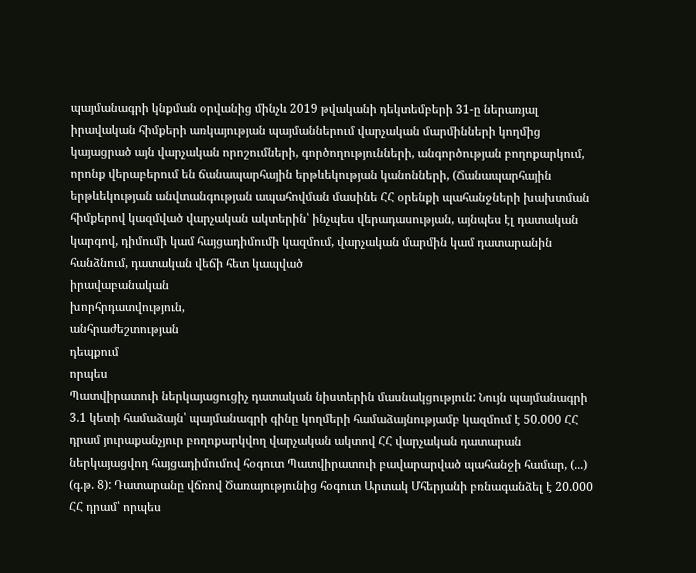պայմանագրի կնքման օրվանից մինչև 2019 թվականի դեկտեմբերի 31-ը ներառյալ իրավական հիմքերի առկայության պայմաններում վարչական մարմինների կողմից կայացրած այն վարչական որոշումների, գործողությունների, անգործության բողոքարկում, որոնք վերաբերում են ճանապարհային երթևեկության կանոնների, (Ճանապարհային երթևեկության անվտանգության ապահովման մասինե ՀՀ օրենքի պահանջների խախտման հիմքերով կազմված վարչական ակտերին՝ ինչպես վերադասության, այնպես էլ դատական կարգով, դիմումի կամ հայցադիմումի կազմում, վարչական մարմին կամ դատարանին հանձնում, դատական վեճի հետ կապված
իրավաբանական
խորհրդատվություն,
անհրաժեշտության
դեպքում
որպես
Պատվիրատուի ներկայացուցիչ դատական նիստերին մասնակցություն: Նույն պայմանագրի 3.1 կետի համաձայն՝ պայմանագրի գինը կողմերի համաձայնությամբ կազմում է 50.000 ՀՀ դրամ յուրաքանչյուր բողոքարկվող վարչական ակտով ՀՀ վարչական դատարան ներկայացվող հայցադիմումով հօգուտ Պատվիրատուի բավարարված պահանջի համար, (...) (գ.թ. 8): Դատարանը վճռով Ծառայությունից հօգուտ Արտակ Մհերյանի բռնագանձել է 20.000 ՀՀ դրամ՝ որպես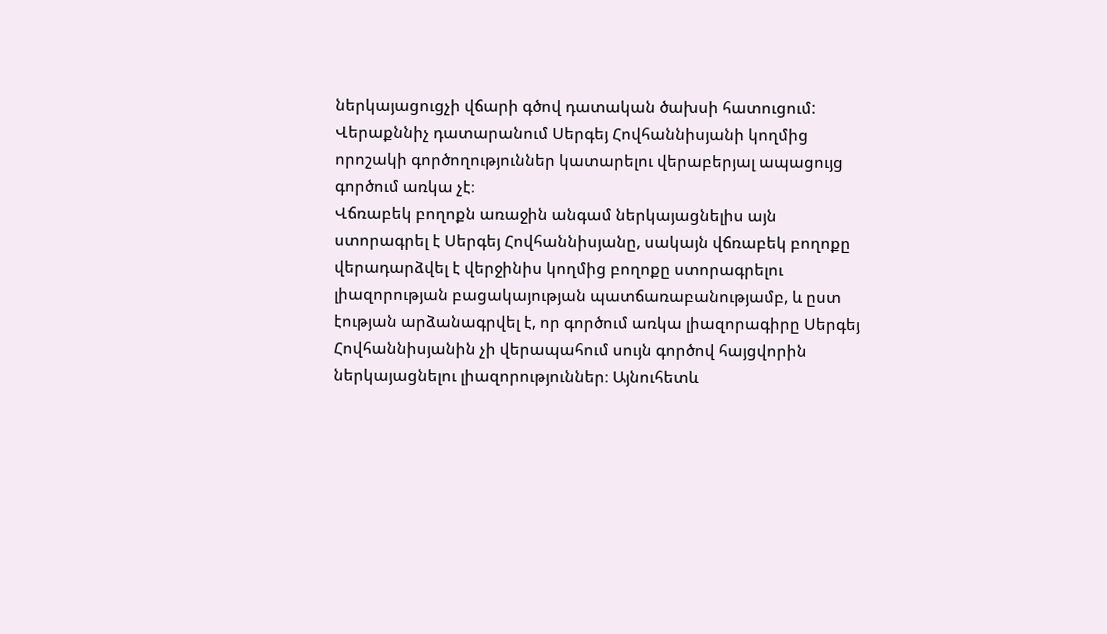ներկայացուցչի վճարի գծով դատական ծախսի հատուցում: Վերաքննիչ դատարանում Սերգեյ Հովհաննիսյանի կողմից որոշակի գործողություններ կատարելու վերաբերյալ ապացույց գործում առկա չէ։
Վճռաբեկ բողոքն առաջին անգամ ներկայացնելիս այն ստորագրել է Սերգեյ Հովհաննիսյանը, սակայն վճռաբեկ բողոքը վերադարձվել է վերջինիս կողմից բողոքը ստորագրելու լիազորության բացակայության պատճառաբանությամբ, և ըստ էության արձանագրվել է, որ գործում առկա լիազորագիրը Սերգեյ Հովհաննիսյանին չի վերապահում սույն գործով հայցվորին ներկայացնելու լիազորություններ։ Այնուհետև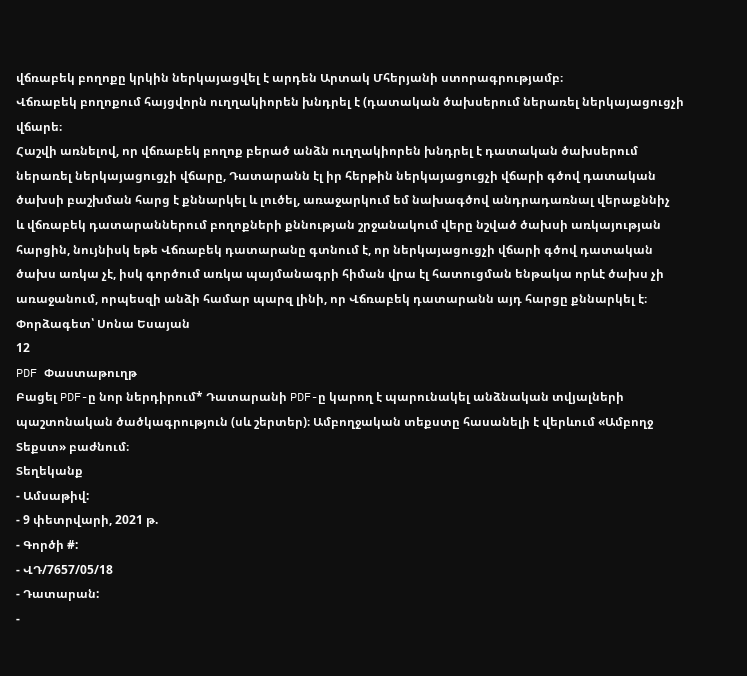վճռաբեկ բողոքը կրկին ներկայացվել է արդեն Արտակ Մհերյանի ստորագրությամբ։
Վճռաբեկ բողոքում հայցվորն ուղղակիորեն խնդրել է (դատական ծախսերում ներառել ներկայացուցչի վճարե։
Հաշվի առնելով, որ վճռաբեկ բողոք բերած անձն ուղղակիորեն խնդրել է դատական ծախսերում ներառել ներկայացուցչի վճարը, Դատարանն էլ իր հերթին ներկայացուցչի վճարի գծով դատական ծախսի բաշխման հարց է քննարկել և լուծել, առաջարկում եմ նախագծով անդրադառնալ վերաքննիչ
և վճռաբեկ դատարաններում բողոքների քննության շրջանակում վերը նշված ծախսի առկայության հարցին, նույնիսկ եթե Վճռաբեկ դատարանը գտնում է, որ ներկայացուցչի վճարի գծով դատական ծախս առկա չէ, իսկ գործում առկա պայմանագրի հիման վրա էլ հատուցման ենթակա որևէ ծախս չի առաջանում, որպեսզի անձի համար պարզ լինի, որ Վճռաբեկ դատարանն այդ հարցը քննարկել է։
Փորձագետ՝ Սոնա Եսայան
12
PDF Փաստաթուղթ
Բացել PDF-ը նոր ներդիրում* Դատարանի PDF-ը կարող է պարունակել անձնական տվյալների պաշտոնական ծածկագրություն (սև շերտեր)։ Ամբողջական տեքստը հասանելի է վերևում «Ամբողջ Տեքստ» բաժնում։
Տեղեկանք
- Ամսաթիվ:
- 9 փետրվարի, 2021 թ.
- Գործի #:
- ՎԴ/7657/05/18
- Դատարան:
-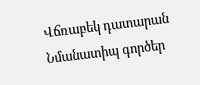Վճռաբեկ դատարան
Նմանատիպ գործեր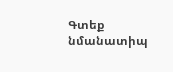Գտեք նմանատիպ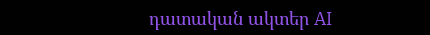դատական ակտեր AI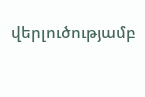վերլուծությամբ